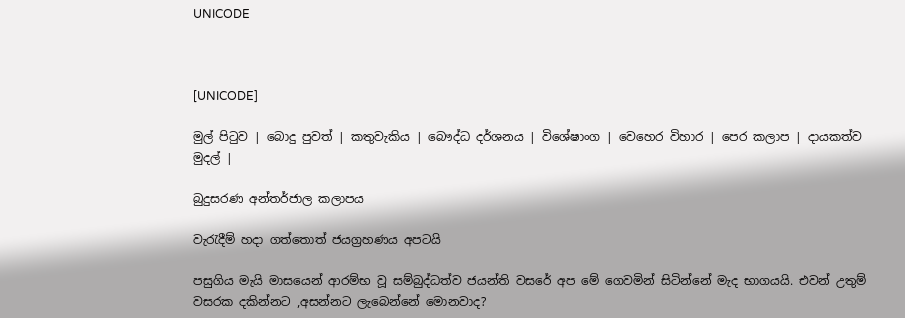UNICODE



[UNICODE]

මුල් පිටුව | බොදු පුවත් | කතුවැකිය | බෞද්ධ දර්ශනය | විශේෂාංග | වෙහෙර විහාර | පෙර කලාප | දායකත්ව මුදල් |

බුදුසරණ අන්තර්ජාල කලාපය

වැරැදීම් හදා ගත්තොත් ජයග්‍රහණය අපටයි

පසුගිය මැයි මාසයෙන් ආරම්භ වූ සම්බුද්ධත්ව ජයන්ති වසරේ අප මේ ගෙවමින් සිටින්නේ මැද භාගයයි. එවන් උතුම් වසරක දකින්නට ,අසන්නට ලැබෙන්නේ මොනවාද?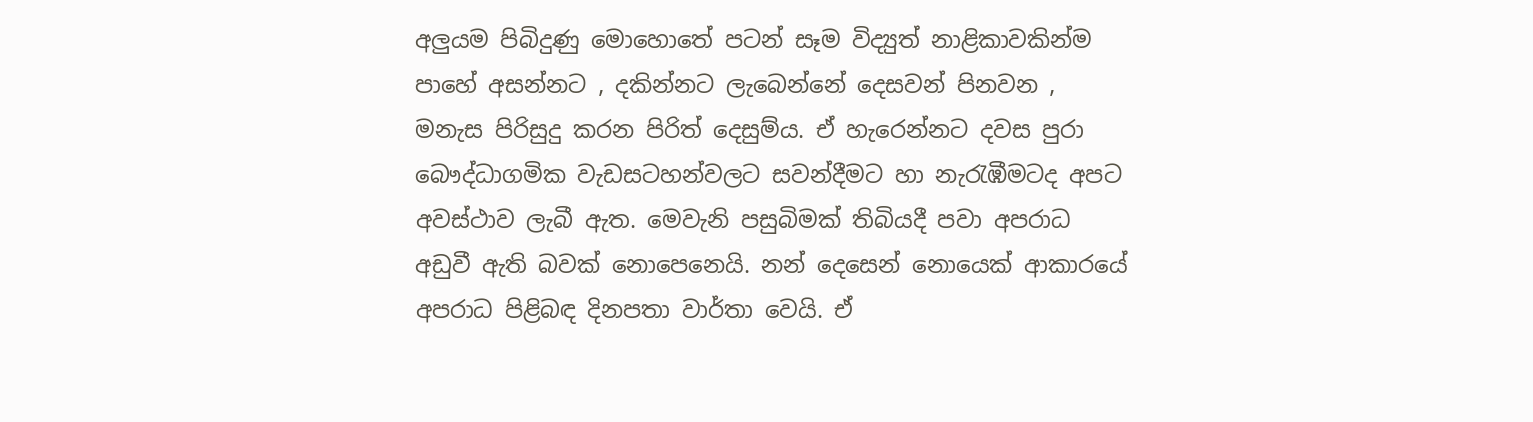අලුයම පිබිදුණු මොහොතේ පටන් සෑම විද්‍යුත් නාළිකාවකින්ම පාහේ අසන්නට , දකින්නට ලැබෙන්නේ දෙසවන් පිනවන , මනැස පිරිසුදු කරන පිරිත් දෙසුම්ය. ඒ හැරෙන්නට දවස පුරා බෞද්ධාගමික වැඩසටහන්වලට සවන්දීමට හා නැරැඹීමටද අපට අවස්ථාව ලැබී ඇත. මෙවැනි පසුබිමක් තිබියදී පවා අපරාධ අඩුවී ඇති බවක් නොපෙනෙයි. නන් දෙසෙන් නොයෙක් ආකාරයේ අපරාධ පිළිබඳ දිනපතා වාර්තා වෙයි. ඒ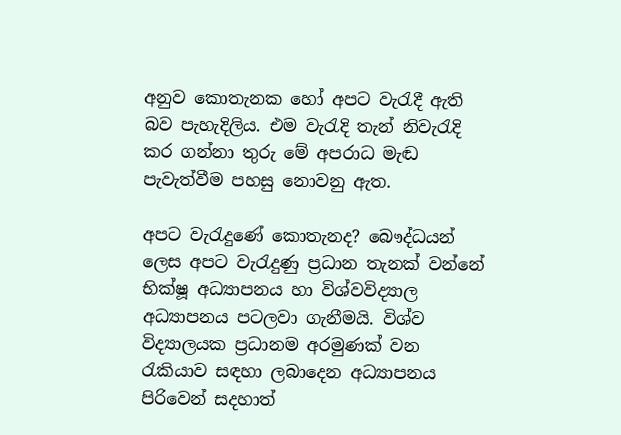අනුව කොතැනක හෝ අපට වැරැදී ඇති බව පැහැදිලිය. එම වැරැදි තැන් නිවැරැදි කර ගන්නා තුරු මේ අපරාධ මැඬ පැවැත්වීම පහසු නොවනු ඇත.

අපට වැරැදුණේ කොතැනද? බෞද්ධයන් ලෙස අපට වැරැදුණු ප්‍රධාන තැනක් වන්නේ භික්ෂූ අධ්‍යාපනය හා විශ්වවිද්‍යාල අධ්‍යාපනය පටලවා ගැනීමයි. විශ්ව විද්‍යාලයක ප්‍රධානම අරමුණක් වන රැකියාව සඳහා ලබාදෙන අධ්‍යාපනය පිරිවෙන් සදහාත්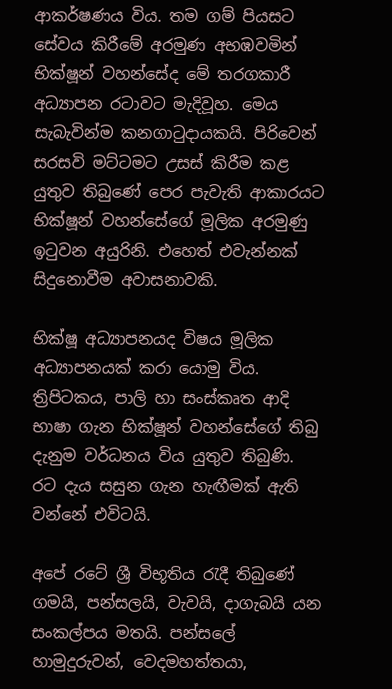ආකර්ෂණය විය. තම ගම් පියසට සේවය කිරීමේ අරමුණ අභඹවමින් භික්ෂූන් වහන්සේද මේ තරගකාරී අධ්‍යාපන රටාවට මැදිවූහ. මෙය සැබැවින්ම කනගාටුදායකයි. පිරිවෙන් සරසවි මට්ටමට උසස් කිරීම කළ යුතුව තිබුණේ පෙර පැවැති ආකාරයට භික්ෂූන් වහන්සේගේ මූලික අරමුණු ඉටුවන අයුරිනි. එහෙත් එවැන්නක් සිදුනොවීම අවාසනාවකි.

භික්ෂූ අධ්‍යාපනයද විෂය මූලික අධ්‍යාපනයක් කරා යොමු විය. ත්‍රිපිටකය, පාලි හා සංස්කෘත ආදි භාෂා ගැන භික්ෂූන් වහන්සේගේ තිබු දැනුම වර්ධනය විය යුතුව තිබුණි. රට දැය සසුන ගැන හැඟීමක් ඇති වන්නේ එවිටයි.

අපේ රටේ ශ්‍රී විභූතිය රැදී තිබුණේ ගමයි, පන්සලයි, වැවයි, දාගැබයි යන සංකල්පය මතයි. පන්සලේ හාමුදුරුවන්, වෙදමහත්තයා,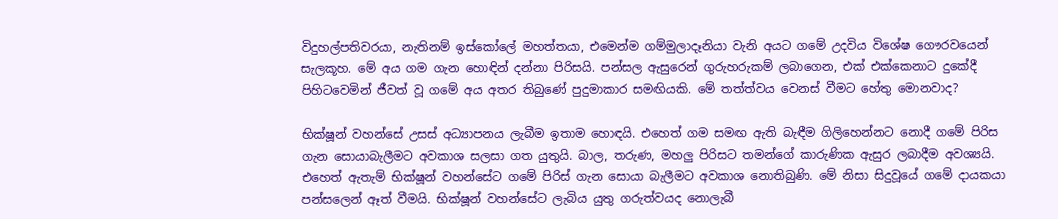විදුහල්පතිවරයා, නැතිනම් ඉස්කෝලේ මහත්තයා, එමෙන්ම ගම්මුලාදෑනියා වැනි අයට ගමේ උදවිය විශේෂ ගෞරවයෙන් සැලකූහ. මේ අය ගම ගැන හොඳින් දන්නා පිරිසයි. පන්සල ඇසුරෙන් ගුරුහරුකම් ලබාගෙන, එක් එක්කෙනාට දුකේදී පිහිටවෙමින් ජීවත් වූ ගමේ අය අතර තිබුණේ පුදුමාකාර සමඟියකි. මේ තත්ත්වය වෙනස් වීමට හේතු මොනවාද?

භික්ෂූන් වහන්සේ උසස් අධ්‍යාපනය ලැබීම ඉතාම හොඳයි. එහෙත් ගම සමඟ ඇති බැඳීම ගිලිහෙන්නට නොදී ගමේ පිරිස ගැන සොයාබැලීමට අවකාශ සලසා ගත යුතුයි. බාල, තරුණ, මහලු පිරිසට තමන්ගේ කාරුණික ඇසුර ලබාදීම අවශ්‍යයි. එහෙත් ඇතැම් භික්ෂූන් වහන්සේට ගමේ පිරිස් ගැන සොයා බැලීමට අවකාශ නොතිබුණි. මේ නිසා සිදුවූයේ ගමේ දායකයා පන්සලෙන් ඈත් වීමයි. භික්ෂූන් වහන්සේට ලැබිය යුතු ගරුත්වයද නොලැබී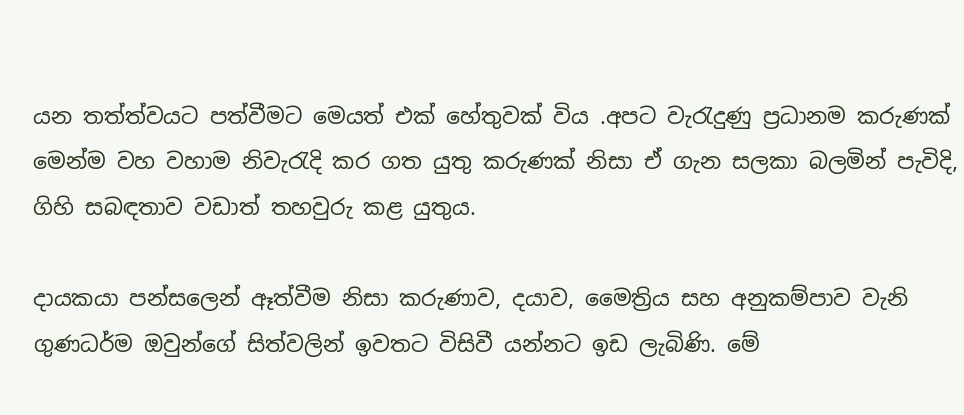යන තත්ත්වයට පත්වීමට මෙයත් එක් හේතුවක් විය .අපට වැරැදුණු ප්‍රධානම කරුණක් මෙන්ම වහ වහාම නිවැරැදි කර ගත යුතු කරුණක් නිසා ඒ ගැන සලකා බලමින් පැවිදි, ගිහි සබඳතාව වඩාත් තහවුරු කළ යුතුය.

දායකයා පන්සලෙන් ඈත්වීම නිසා කරුණාව, දයාව, මෛත්‍රිය සහ අනුකම්පාව වැනි ගුණධර්ම ඔවුන්ගේ සිත්වලින් ඉවතට විසිවී යන්නට ඉඩ ලැබිණි. මේ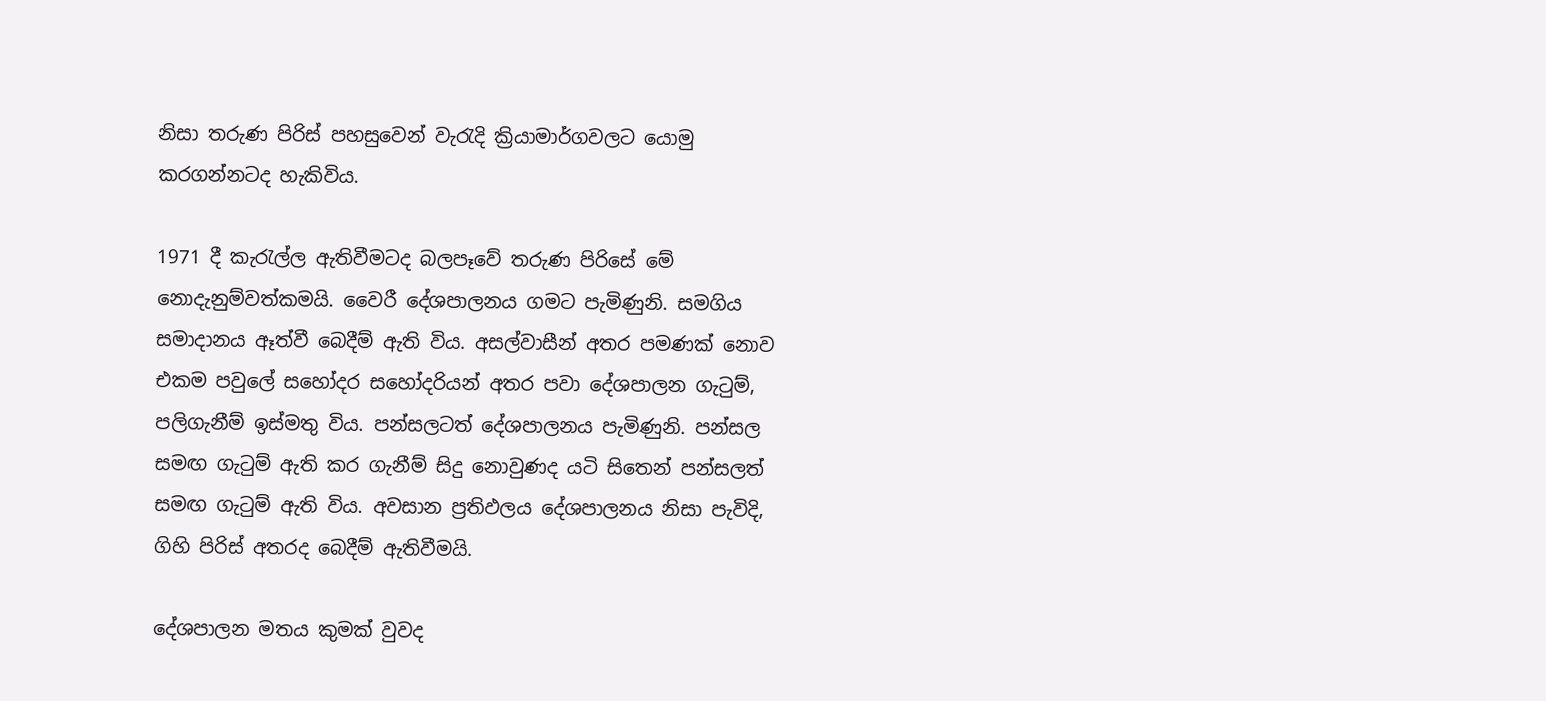නිසා තරුණ පිරිස් පහසුවෙන් වැරැදි ක්‍රියාමාර්ගවලට යොමු කරගන්නටද හැකිවිය.

1971 දී කැරැල්ල ඇතිවීමටද බලපෑවේ තරුණ පිරිසේ මේ නොදැනුම්වත්කමයි. වෛරී දේශපාලනය ගමට පැමිණුනි. සමගිය සමාදානය ඈත්වී බෙදීම් ඇති විය. අසල්වාසීන් අතර පමණක් නොව එකම පවුලේ සහෝදර සහෝදරියන් අතර පවා දේශපාලන ගැටුම්, පලිගැනීම් ඉස්මතු විය. පන්සලටත් දේශපාලනය පැමිණුනි. පන්සල සමඟ ගැටුම් ඇති කර ගැනීම් සිදු නොවුණද යටි සිතෙන් පන්සලත් සමඟ ගැටුම් ඇති විය. අවසාන ප්‍රතිඵලය දේශපාලනය නිසා පැවිදි, ගිහි පිරිස් අතරද බෙදීම් ඇතිවීමයි.

දේශපාලන මතය කුමක් වුවද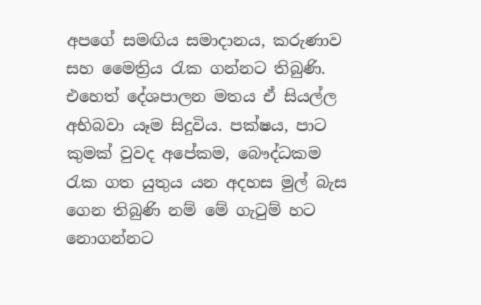අපගේ සමඟිය සමාදානය, කරුණාව සහ මෛත්‍රිය රැක ගන්නට තිබුණි. එහෙත් දේශපාලන මතය ඒ සියල්ල අභිබවා යෑම සිදුවිය. පක්ෂය, පාට කුමක් වුවද අපේකම, බෞද්ධකම රැක ගත යුතුය යන අදහස මුල් බැස ගෙන තිබුණි නම් මේ ගැටුම් හට නොගන්නට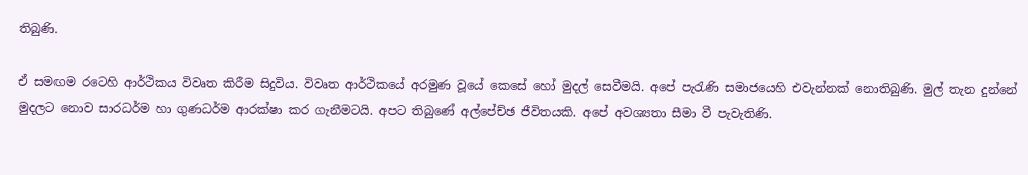තිබුණි.

ඒ සමඟම රටෙහි ආර්ථිකය විවෘත කිරීම සිදුවිය. විවෘත ආර්ථිකයේ අරමුණ වූයේ කෙසේ හෝ මුදල් සෙවීමයි. අපේ පැරැණි සමාජයෙහි එවැන්නක් නොතිබුණි. මුල් තැන දුන්නේ මුදලට නොව සාරධර්ම හා ගුණධර්ම ආරක්ෂා කර ගැනීමටයි. අපට තිබුණේ අල්පේච්ඡ ජීවිතයකි. අපේ අවශ්‍යතා සීමා වී පැවැතිණි.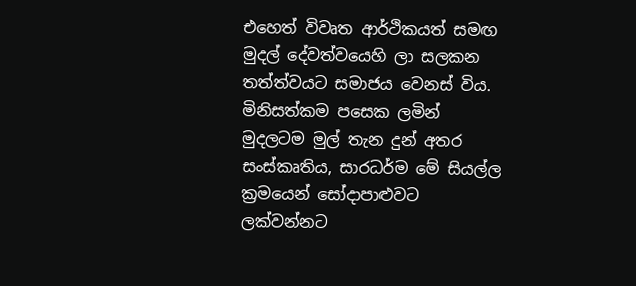එහෙත් විවෘත ආර්ථිකයත් සමඟ මුදල් දේවත්වයෙහි ලා සලකන තත්ත්වයට සමාජය වෙනස් විය. මිනිසත්කම පසෙක ලමින් මුදලටම මුල් තැන දුන් අතර සංස්කෘතිය, සාරධර්ම මේ සියල්ල ක්‍රමයෙන් සෝදාපාළුවට ලක්වන්නට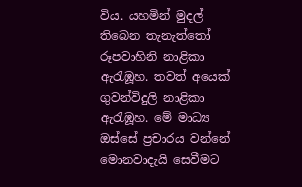විය. යහමින් මුදල් තිබෙන තැනැත්තෝ රූපවාහිනි නාළිකා ඇරැඹූහ. තවත් අයෙක් ගුවන්විදුලි නාළිකා ඇරැඹූහ. මේ මාධ්‍ය ඔස්සේ ප්‍රචාරය වන්නේ මොනවාදැයි සෙවීමට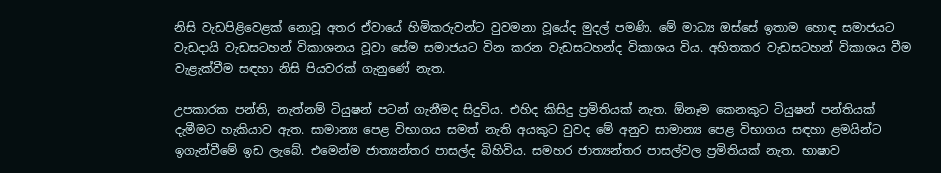නිසි වැඩපිළිවෙළක් නොවූ අතර ඒවායේ හිමිකරුවන්ට වුවමනා වූයේද මුදල් පමණි. මේ මාධ්‍ය ඔස්සේ ඉතාම හොඳ සමාජයට වැඩදායි වැඩසටහන් විකාශනය වූවා සේම සමාජයට වින කරන වැඩසටහන්ද විකාශය විය. අහිතකර වැඩසටහන් විකාශය වීම වැළැක්වීම සඳහා නිසි පියවරක් ගැනුණේ නැත.

උපකාරක පන්ති, නැත්නම් ටියුෂන් පටන් ගැනීමද සිදුවිය. එහිද කිසිදු ප්‍රමිතියක් නැත. ඕනෑම කෙනකුට ටියුෂන් පන්තියක් දැමීමට හැකියාව ඇත. සාමාන්‍ය පෙළ විභාගය සමත් නැති අයකුට වුවද මේ අනුව සාමාන්‍ය පෙළ විභාගය සඳහා ළමයින්ට ඉගැන්වීමේ ඉඩ ලැබේ. එමෙන්ම ජාත්‍යන්තර පාසල්ද බිහිවිය. සමහර ජාත්‍යන්තර පාසල්වල ප්‍රමිතියක් නැත. භාෂාව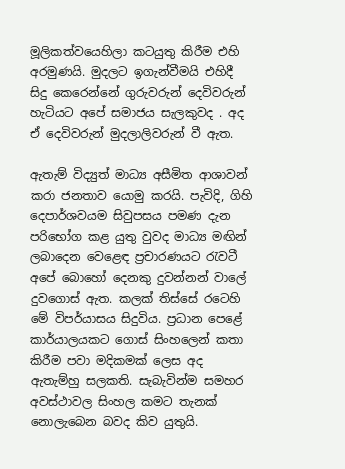මූලිකත්වයෙහිලා කටයුතු කිරීම එහි අරමුණයි. මුදලට ඉගැන්වීමයි එහිදී සිදු කෙරෙන්නේ ගුරුවරුන් දෙවිවරුන් හැටියට අපේ සමාජය සැලකුවද . අද ඒ දෙවිවරුන් මුදලාලිවරුන් වී ඇත.

ඇතැම් විද්‍යුත් මාධ්‍ය අසීමිත ආශාවන් කරා ජනතාව යොමු කරයි. පැවිදි, ගිහි දෙපාර්ශවයම සිවුපසය පමණ දැන පරිභෝග කළ යුතු වුවද මාධ්‍ය මඟින් ලබාදෙන වෙළෙඳ ප්‍රචාරණයට රැවටී අපේ බොහෝ දෙනකු දුවන්නන් වාලේ දුවගොස් ඇත. කලක් තිස්සේ රටෙහි මේ විපර්යාසය සිදුවිය. ප්‍රධාන පෙළේ කාර්යාලයකට ගොස් සිංහලෙන් කතා කිරීම පවා මදිකමක් ලෙස අද ඇතැම්හු සලකති. සැබැවින්ම සමහර අවස්ථාවල සිංහල කමට තැනක් නොලැබෙන බවද කිව යුතුයි.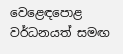වෙළෙඳපොළ වර්ධනයත් සමඟ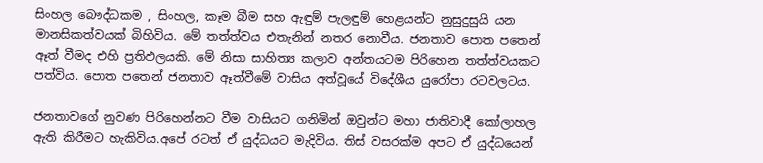සිංහල බෞද්ධකම , සිංහල, කෑම බීම සහ ඇඳුම් පැලඳුම් හෙළයන්ට නුසුදුසුයි යන මානසිකත්වයක් බිහිවිය. මේ තත්ත්වය එතැනින් නතර නොවීය. ජනතාව පොත පතෙන් ඈත් වීමද එහි ප්‍රතිඵලයකි. මේ නිසා සාහිත්‍ය කලාව අන්තයටම පිරිහෙන තත්ත්වයකට පත්විය. පොත පතෙන් ජනතාව ඈත්වීමේ වාසිය අත්වූයේ විදේශීය යුරෝපා රටවලටය.

ජනතාවගේ නුවණ පිරිහෙන්නට වීම වාසියට ගනිමින් ඔවුන්ට මහා ජාතිවාදී කෝලාහල ඇති කිරීමට හැකිවිය.අපේ රටත් ඒ යුද්ධයට මැදිවිය. තිස් වසරක්ම අපට ඒ යුද්ධයෙන්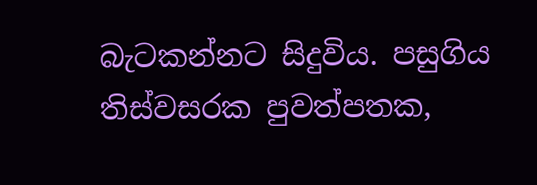බැටකන්නට සිදුවිය. පසුගිය තිස්වසරක පුවත්පතක,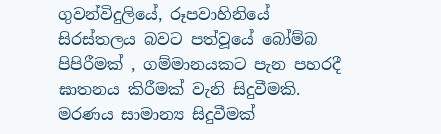ගුවන්විදුලියේ, රූපවාහිනියේ සිරස්තලය බවට පත්වූයේ බෝම්බ පිපිරීමක් , ගම්මානයකට පැන පහරදී ඝාතනය කිරීමක් වැනි සිදුවීමකි. මරණය සාමාන්‍ය සිදුවීමක්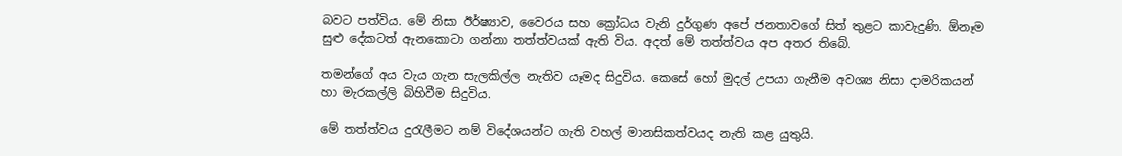බවට පත්විය. මේ නිසා ඊර්ෂ්‍යාව, වෛරය සහ ක්‍රෝධය වැනි දුර්ගුණ අපේ ජනතාවගේ සිත් තුළට කාවැදුණි. ඕනෑම සුළු දේකටත් ඇනකොටා ගන්නා තත්ත්වයක් ඇති විය. අදත් මේ තත්ත්වය අප අතර තිබේ.

තමන්ගේ අය වැය ගැන සැලකිල්ල නැතිව යෑමද සිදුවිය. කෙසේ හෝ මුදල් උපයා ගැනීම අවශ්‍ය නිසා දාමරිකයන් හා මැරකල්ලි බිහිවීම සිදුවිය.

මේ තත්ත්වය දුරැලීමට නම් විදේශයන්ට ගැති වහල් මානසිකත්වයද නැති කළ යුතුයි.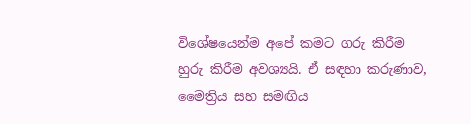විශේෂයෙන්ම අපේ කමට ගරු කිරීම හුරු කිරීම අවශ්‍යයි. ඒ සඳහා කරුණාව, මෛත්‍රිය සහ සමඟිය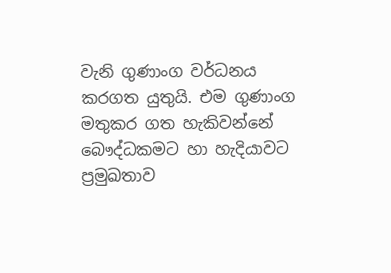වැනි ගුණාංග වර්ධනය කරගත යුතුයි. එම ගුණාංග මතුකර ගත හැකිවන්නේ බෞද්ධකමට හා හැදියාවට ප්‍රමුඛතාව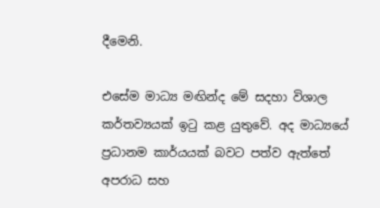දීමෙනි.

එසේම මාධ්‍ය මඟින්ද මේ සදහා විශාල කර්තව්‍යයක් ඉටු කළ යුතුවේ. අද මාධ්‍යයේ ප්‍රධානම කාර්යයක් බවට පත්ව ඇත්තේ අපරාධ සහ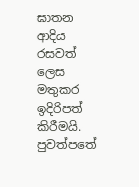ඝාතන ආදිය රසවත් ලෙස මතුකර ඉදිරිපත් කිරීමයි. පුවත්පතේ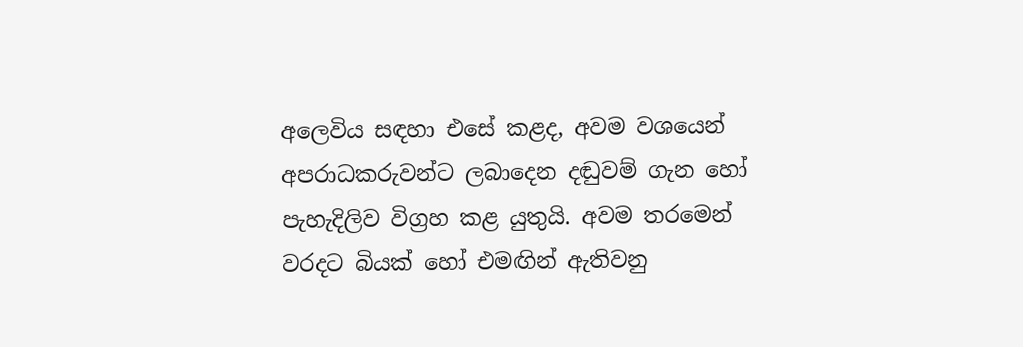අලෙවිය සඳහා එසේ කළද, අවම වශයෙන් අපරාධකරුවන්ට ලබාදෙන දඬුවම් ගැන හෝ පැහැදිලිව විග්‍රහ කළ යුතුයි. අවම තරමෙන් වරදට බියක් හෝ එමඟින් ඇතිවනු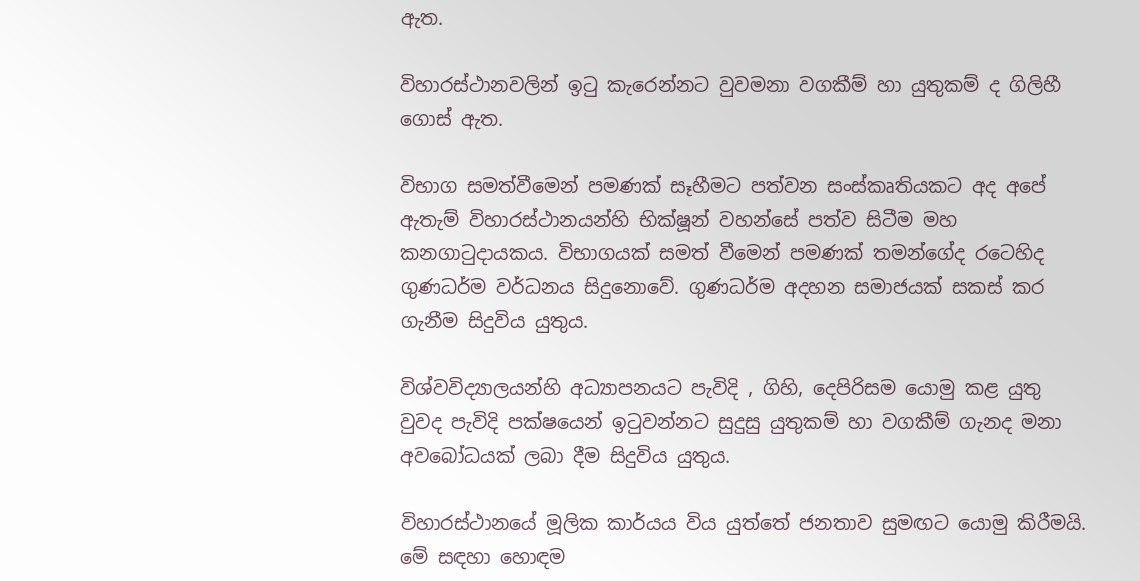ඇත.

විහාරස්ථානවලින් ඉටු කැරෙන්නට වුවමනා වගකීම් හා යුතුකම් ද ගිලිහී ගොස් ඇත.

විභාග සමත්වීමෙන් පමණක් සෑහීමට පත්වන සංස්කෘතියකට අද අපේ ඇතැම් විහාරස්ථානයන්හි භික්ෂූන් වහන්සේ පත්ව සිටීම මහ කනගාටුදායකය. විභාගයක් සමත් වීමෙන් පමණක් තමන්ගේද රටෙහිද ගුණධර්ම වර්ධනය සිදුනොවේ. ගුණධර්ම අදහන සමාජයක් සකස් කර ගැනීම සිදුවිය යුතුය.

විශ්වවිද්‍යාලයන්හි අධ්‍යාපනයට පැවිදි , ගිහි, දෙපිරිසම යොමු කළ යුතු වුවද පැවිදි පක්ෂයෙන් ඉටුවන්නට සුදුසු යුතුකම් හා වගකීම් ගැනද මනා අවබෝධයක් ලබා දීම සිදුවිය යුතුය.

විහාරස්ථානයේ මූලික කාර්යය විය යුත්තේ ජනතාව සුමඟට යොමු කිරීමයි. මේ සඳහා හොඳම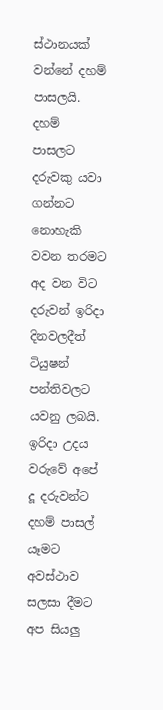ස්ථානයක් වන්නේ දහම් පාසලයි. දහම් පාසලට දරුවකු යවා ගන්නට නොහැකි වවන තරමට අද වන විට දරුවන් ඉරිදා දිනවලදීත් ටියුෂන් පන්තිවලට යවනු ලබයි. ඉරිදා උදය වරුවේ අපේ දූ දරුවන්ට දහම් පාසල් යෑමට අවස්ථාව සලසා දීමට අප සියලු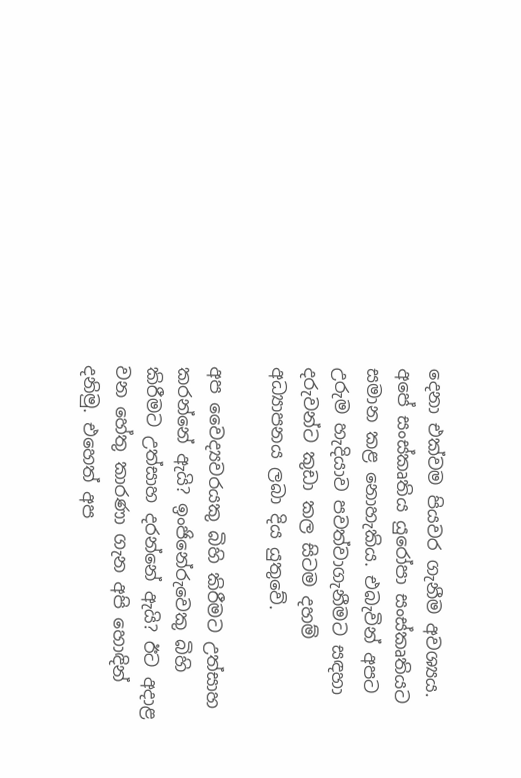දෙනා එක්වම පියවර ගැනීම අවශ්‍යය. අපේ සංස්කෘතිය යුරෝපා සංස්කෘතියට සමාන කළ නොහැකිය. එබැවින් අපට උරුම හැදියාව පවත්වාගැනීමට සඳහා දරුවන්ට කුඩා කල සිටම දහම් අධ්‍යාපනය ලබා දිය යුතුවේ.

අප වෛද්‍යවරයකු බිහි කිරීමට උත්සාහ කරන්නේ ඇයි? ඉංජිනේරුවෙකු බිහි කිරීමට උත්සාහ දරන්නේ ඇයි? ඊට අදාළ වන හේතු කාරණා ගැන අපි හොඳින් දනිමු. එහෙත් අප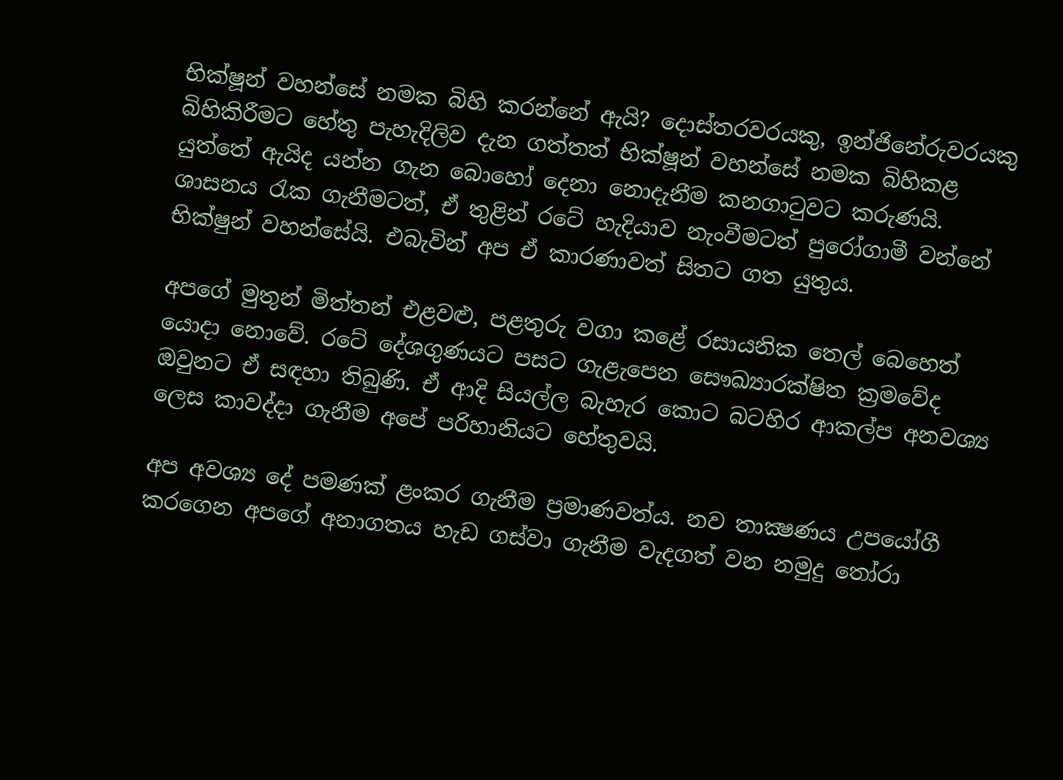භික්ෂූන් වහන්සේ නමක බිහි කරන්නේ ඇයි? දොස්තරවරයකු, ඉන්ජිනේරුවරයකු බිහිකිරීමට හේතු පැහැදිලිව දැන ගත්තත් භික්ෂූන් වහන්සේ නමක බිහිකළ යුත්තේ ඇයිද යන්න ගැන බොහෝ දෙනා නොදැනීම කනගාටුවට කරුණයි. ශාසනය රැක ගැනීමටත්, ඒ තුළින් රටේ හැදියාව නැංවීමටත් පුරෝගාමී වන්නේ භික්ෂුන් වහන්සේයි. එබැවින් අප ඒ කාරණාවත් සිතට ගත යුතුය.

අපගේ මුතුන් මිත්තන් එළවළු, පළතුරු වගා කළේ රසායනික තෙල් බෙහෙත් යොදා නොවේ. රටේ දේශගුණයට පසට ගැළැපෙන සෞඛ්‍යාරක්ෂිත ක්‍රමවේද ඔවුනට ඒ සඳහා තිබුණි. ඒ ආදි සියල්ල බැහැර කොට බටහිර ආකල්ප අනවශ්‍ය ලෙස කාවද්දා ගැනීම අපේ පරිහානියට හේතුවයි.

අප අවශ්‍ය දේ පමණක් ළංකර ගැනීම ප්‍රමාණවත්ය. නව තාක්‍ෂණය උපයෝගී කරගෙන අපගේ අනාගතය හැඩ ගස්වා ගැනීම වැදගත් වන නමුදු තෝරා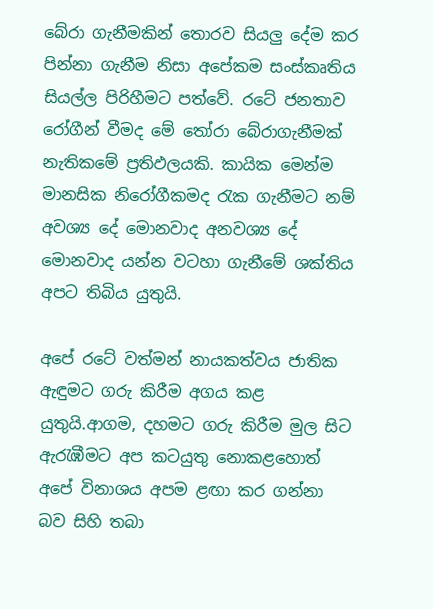බේරා ගැනීමකින් තොරව සියලු දේම කර පින්නා ගැනීම නිසා අපේකම සංස්කෘතිය සියල්ල පිරිහීමට පත්වේ. රටේ ජනතාව රෝගීන් වීමද මේ තෝරා බේරාගැනීමක් නැතිකමේ ප්‍රතිඵලයකි. කායික මෙන්ම මානසික නිරෝගීකමද රැක ගැනීමට නම් අවශ්‍ය දේ මොනවාද අනවශ්‍ය දේ මොනවාද යන්න වටහා ගැනීමේ ශක්තිය අපට තිබිය යුතුයි.

අපේ රටේ වත්මන් නායකත්වය ජාතික ඇඳුමට ගරු කිරීම අගය කළ යුතුයි.ආගම, දහමට ගරු කිරීම මුල සිට ඇරැඹීමට අප කටයුතු නොකළහොත් අපේ විනාශය අපම ළඟා කර ගන්නා බව සිහි තබා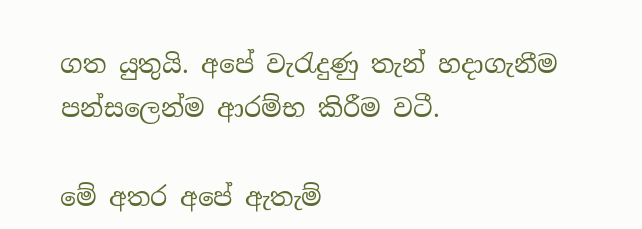ගත යුතුයි. අපේ වැරැදුණු තැන් හදාගැනීම පන්සලෙන්ම ආරම්භ කිරීම වටී.

මේ අතර අපේ ඇතැම්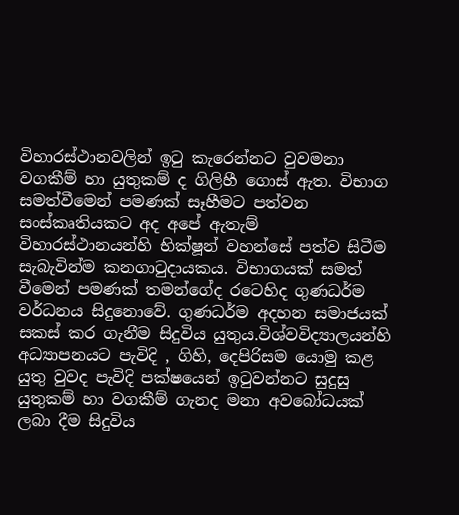විහාරස්ථානවලින් ඉටු කැරෙන්නට වුවමනා වගකීම් හා යුතුකම් ද ගිලිහී ගොස් ඇත. විභාග සමත්වීමෙන් පමණක් සෑහීමට පත්වන සංස්කෘතියකට අද අපේ ඇතැම් විහාරස්ථානයන්හි භික්ෂූන් වහන්සේ පත්ව සිටීම සැබැවින්ම කනගාටුදායකය. විභාගයක් සමත් වීමෙන් පමණක් තමන්ගේද රටෙහිද ගුණධර්ම වර්ධනය සිදුනොවේ. ගුණධර්ම අදහන සමාජයක් සකස් කර ගැනීම සිදුවිය යුතුය.විශ්වවිද්‍යාලයන්හි අධ්‍යාපනයට පැවිදි , ගිහි, දෙපිරිසම යොමු කළ යුතු වුවද පැවිදි පක්ෂයෙන් ඉටුවන්නට සුදුසු යුතුකම් හා වගකීම් ගැනද මනා අවබෝධයක් ලබා දීම සිදුවිය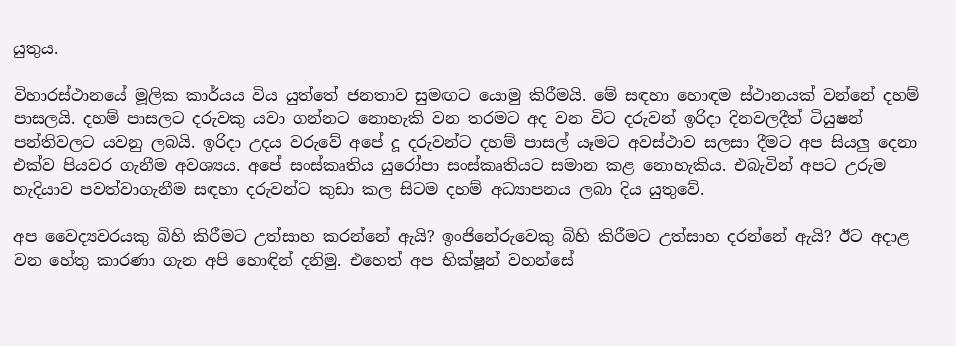යුතුය.

විහාරස්ථානයේ මූලික කාර්යය විය යුත්තේ ජනතාව සුමඟට යොමු කිරීමයි. මේ සඳහා හොඳම ස්ථානයක් වන්නේ දහම් පාසලයි. දහම් පාසලට දරුවකු යවා ගන්නට නොහැකි වන තරමට අද වන විට දරුවන් ඉරිදා දිනවලදීත් ටියුෂන් පන්තිවලට යවනු ලබයි. ඉරිදා උදය වරුවේ අපේ දූ දරුවන්ට දහම් පාසල් යෑමට අවස්ථාව සලසා දීමට අප සියලු දෙනා එක්ව පියවර ගැනීම අවශ්‍යය. අපේ සංස්කෘතිය යුරෝපා සංස්කෘතියට සමාන කළ නොහැකිය. එබැවින් අපට උරුම හැදියාව පවත්වාගැනීම සඳහා දරුවන්ට කුඩා කල සිටම දහම් අධ්‍යාපනය ලබා දිය යුතුවේ.

අප වෛද්‍යවරයකු බිහි කිරීමට උත්සාහ කරන්නේ ඇයි? ඉංජිනේරුවෙකු බිහි කිරීමට උත්සාහ දරන්නේ ඇයි? ඊට අදාළ වන හේතු කාරණා ගැන අපි හොඳින් දනිමු. එහෙත් අප භික්ෂූන් වහන්සේ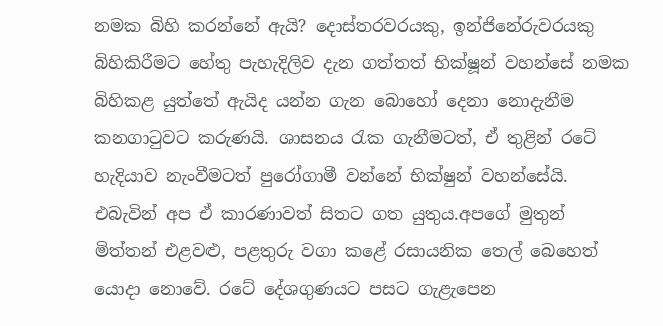නමක බිහි කරන්නේ ඇයි? දොස්තරවරයකු, ඉන්ජිනේරුවරයකු බිහිකිරීමට හේතු පැහැදිලිව දැන ගත්තත් භික්ෂූන් වහන්සේ නමක බිහිකළ යුත්තේ ඇයිද යන්න ගැන බොහෝ දෙනා නොදැනීම කනගාටුවට කරුණයි. ශාසනය රැක ගැනීමටත්, ඒ තුළින් රටේ හැදියාව නැංවීමටත් පුරෝගාමී වන්නේ භික්ෂුන් වහන්සේයි. එබැවින් අප ඒ කාරණාවත් සිතට ගත යුතුය.අපගේ මුතුන් මිත්තන් එළවළු, පළතුරු වගා කළේ රසායනික තෙල් බෙහෙත් යොදා නොවේ. රටේ දේශගුණයට පසට ගැළැපෙන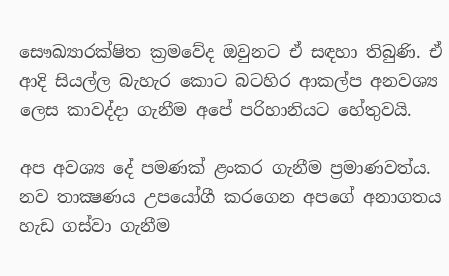සෞඛ්‍යාරක්ෂිත ක්‍රමවේද ඔවුනට ඒ සඳහා තිබුණි. ඒ ආදි සියල්ල බැහැර කොට බටහිර ආකල්ප අනවශ්‍ය ලෙස කාවද්දා ගැනීම අපේ පරිහානියට හේතුවයි.

අප අවශ්‍ය දේ පමණක් ළංකර ගැනීම ප්‍රමාණවත්ය. නව තාක්‍ෂණය උපයෝගී කරගෙන අපගේ අනාගතය හැඩ ගස්වා ගැනීම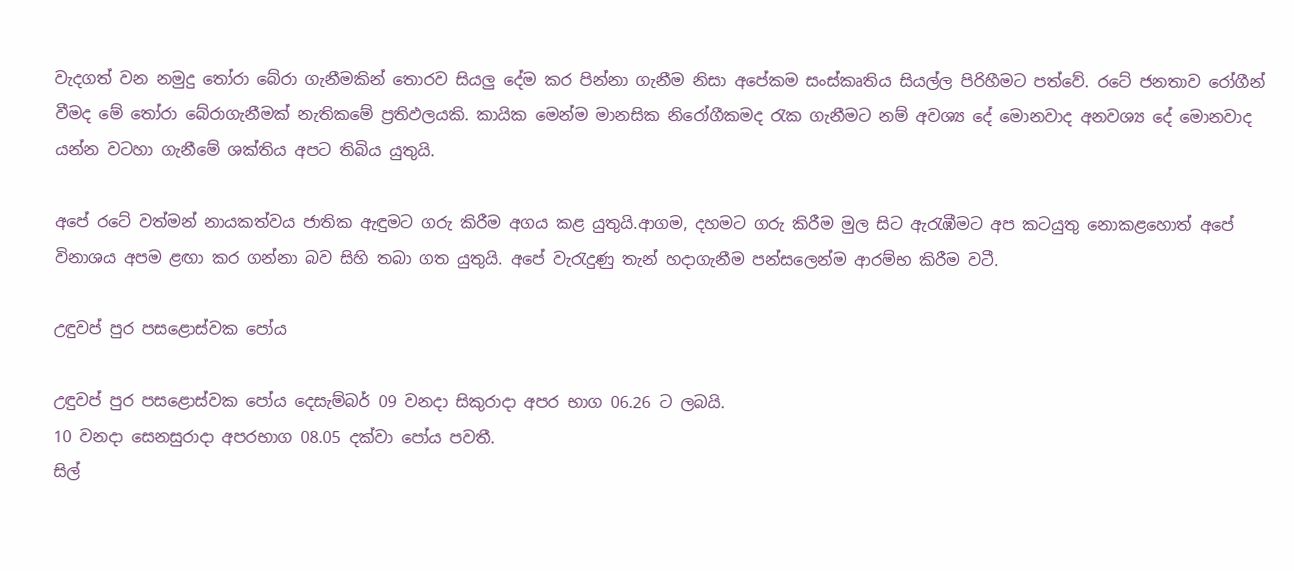වැදගත් වන නමුදු තෝරා බේරා ගැනීමකින් තොරව සියලු දේම කර පින්නා ගැනීම නිසා අපේකම සංස්කෘතිය සියල්ල පිරිහීමට පත්වේ. රටේ ජනතාව රෝගීන් වීමද මේ තෝරා බේරාගැනීමක් නැතිකමේ ප්‍රතිඵලයකි. කායික මෙන්ම මානසික නිරෝගීකමද රැක ගැනීමට නම් අවශ්‍ය දේ මොනවාද අනවශ්‍ය දේ මොනවාද යන්න වටහා ගැනීමේ ශක්තිය අපට තිබිය යුතුයි.

අපේ රටේ වත්මන් නායකත්වය ජාතික ඇඳුමට ගරු කිරීම අගය කළ යුතුයි.ආගම, දහමට ගරු කිරීම මුල සිට ඇරැඹීමට අප කටයුතු නොකළහොත් අපේ විනාශය අපම ළඟා කර ගන්නා බව සිහි තබා ගත යුතුයි. අපේ වැරැදුණු තැන් හදාගැනීම පන්සලෙන්ම ආරම්භ කිරීම වටී.

උඳුවප් පුර පසළොස්වක පෝය

උඳුවප් පුර පසළොස්වක පෝය දෙසැම්බර් 09 වනදා සිකුරාදා අපර භාග 06.26 ට ලබයි.
10 වනදා සෙනසුරාදා අපරභාග 08.05 දක්වා පෝය පවතී.
සිල්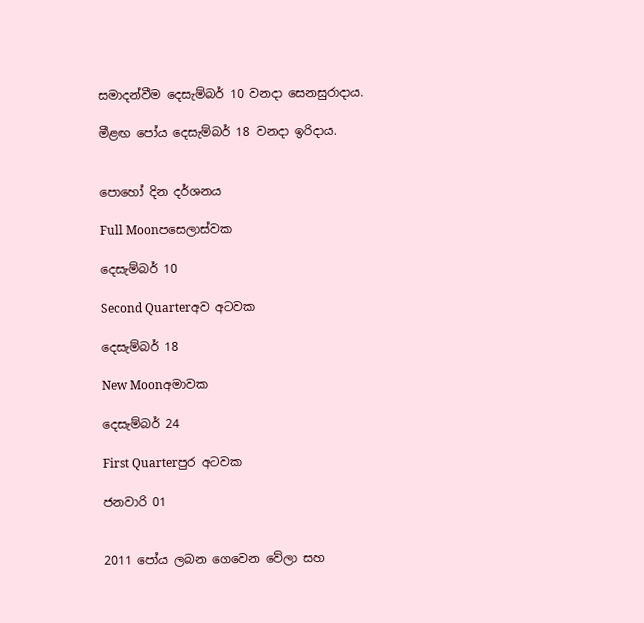සමාදන්වීම දෙසැම්බර් 10 වනදා සෙනසුරාදාය.

මීළඟ පෝය දෙසැම්බර් 18 වනදා ඉරිදාය.


පොහෝ දින දර්ශනය

Full Moonපසෙලාස්වක

දෙසැම්බර් 10

Second Quarterඅව අටවක

දෙසැම්බර් 18

New Moonඅමාවක

දෙසැම්බර් 24

First Quarterපුර අටවක

ජනවාරි 01


2011 පෝය ලබන ගෙවෙන වේලා සහ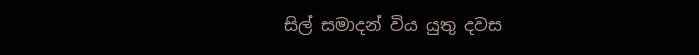සිල් සමාදන් විය යුතු දවස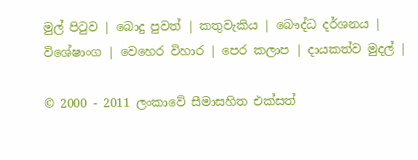මුල් පිටුව | බොදු පුවත් | කතුවැකිය | බෞද්ධ දර්ශනය | විශේෂාංග | වෙහෙර විහාර | පෙර කලාප | දායකත්ව මුදල් |

© 2000 - 2011 ලංකාවේ සීමාසහිත එක්සත්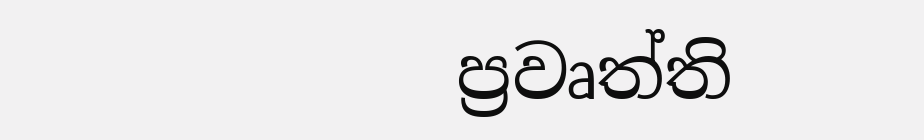ප්‍රවෘත්ති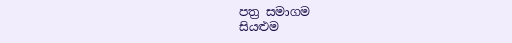පත්‍ර සමාගම
සියළුම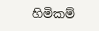හිමිකම්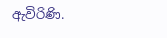ඇවිරිණි.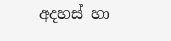අදහස් හා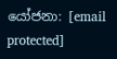යෝජනා: [email protected]